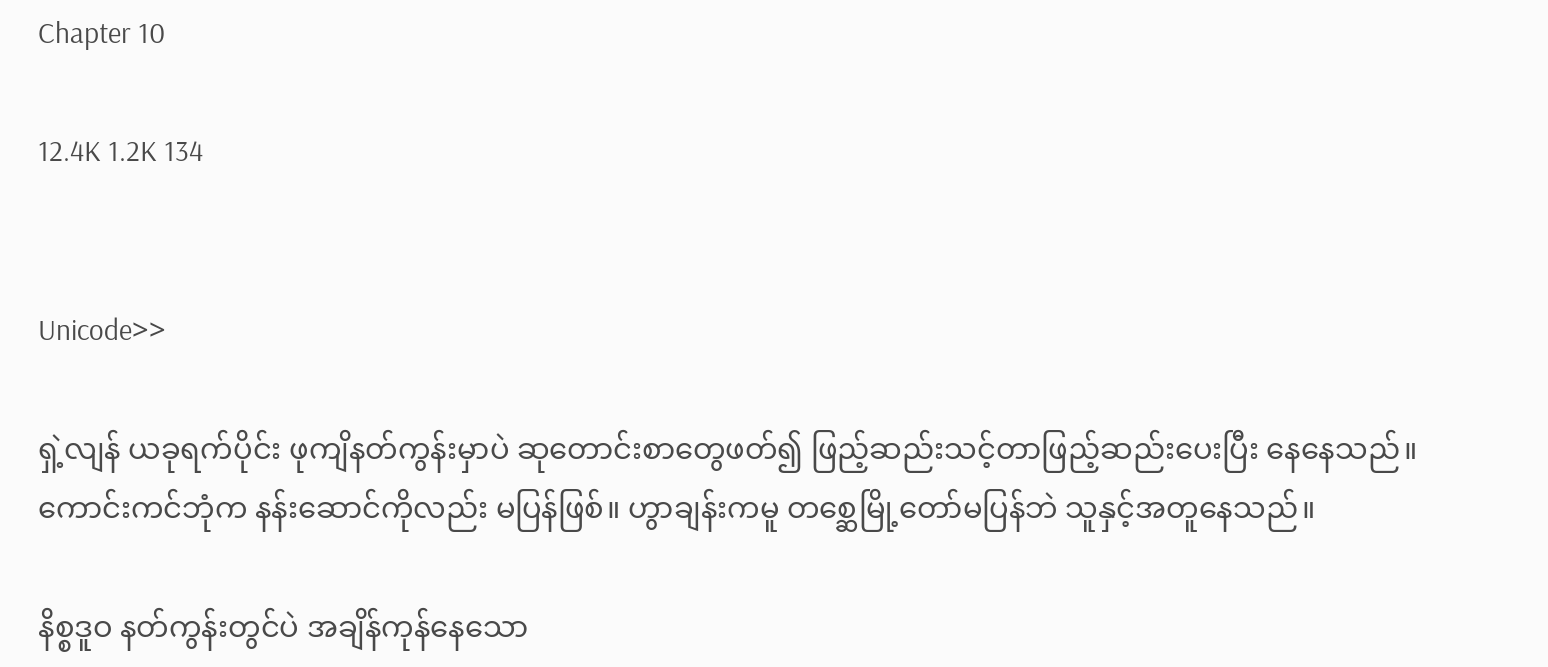Chapter 10

12.4K 1.2K 134


Unicode>>

ရှဲ့လျန် ယခုရက်ပိုင်း ဖုကျိနတ်ကွန်းမှာပဲ ဆုတောင်းစာတွေဖတ်၍ ဖြည့်ဆည်းသင့်တာဖြည့်ဆည်းပေးပြီး နေနေသည်။ ကောင်းကင်ဘုံက နန်းဆောင်ကိုလည်း မပြန်ဖြစ်။ ဟွာချန်းကမူ တစ္ဆေမြို့တော်မပြန်ဘဲ သူနှင့်အတူနေသည်။

နိစ္စဒူဝ နတ်ကွန်းတွင်ပဲ အချိန်ကုန်နေသော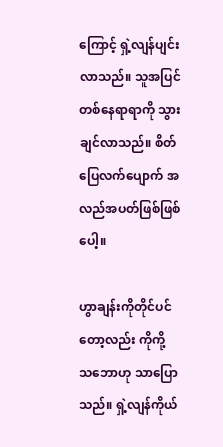ကြောင့် ရှဲ့လျန်ပျင်းလာသည်။ သူအပြင်တစ်နေရာရာကို သွားချင်လာသည်။ စိတ်ပြေလက်ပျောက် အလည်အပတ်ဖြစ်ဖြစ်ပေါ့။

ဟွာချန်းကိုတိုင်ပင်တော့လည်း ကိုကို့ သဘောဟု သာပြောသည်။ ရှဲ့လျန်ကိုယ်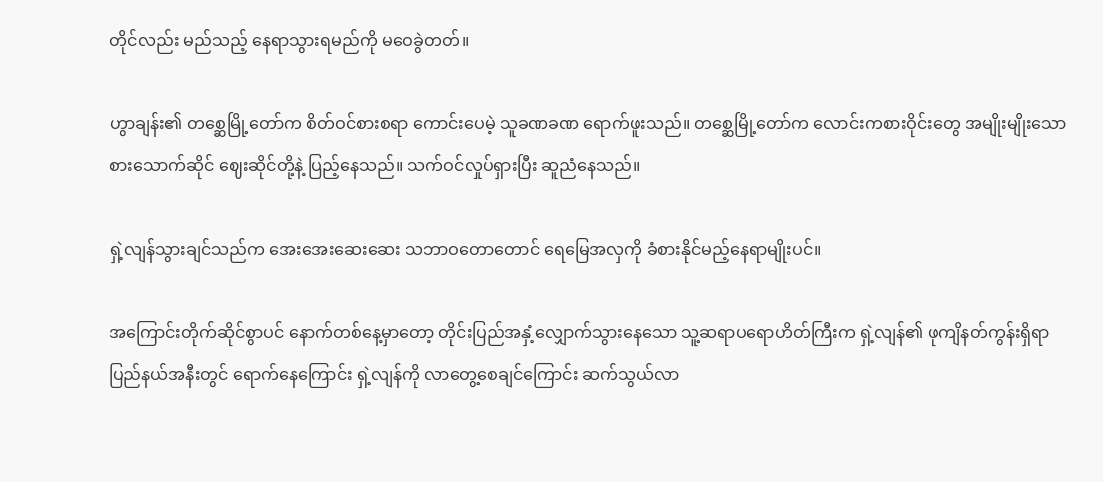တိုင်လည်း မည်သည့် နေရာသွားရမည်ကို မဝေခွဲတတ်။

ဟွာချန်း၏ တစ္ဆေမြို့တော်က စိတ်ဝင်စားစရာ ကောင်းပေမဲ့ သူခဏခဏ ရောက်ဖူးသည်။ တစ္ဆေမြို့တော်က လောင်းကစားဝိုင်းတွေ အမျိုးမျိုးသော စားသောက်ဆိုင် ဈေးဆိုင်တို့နဲ့ ပြည့်နေသည်။ သက်ဝင်လှုပ်ရှားပြီး ဆူညံနေသည်။

ရှဲ့လျန်သွားချင်သည်က အေးအေးဆေးဆေး သဘာဝတောတောင် ရေမြေအလှကို ခံစားနိုင်မည့်နေရာမျိုးပင်။

အကြောင်းတိုက်ဆိုင်စွာပင် နောက်တစ်နေ့မှာတော့ တိုင်းပြည်အနှံ့လျှောက်သွားနေသော သူ့ဆရာပရောဟိတ်ကြီးက ရှဲ့လျန်၏ ဖုကျိနတ်ကွန်းရှိရာ ပြည်နယ်အနီးတွင် ရောက်နေကြောင်း ရှဲ့လျန်ကို လာတွေ့စေချင်ကြောင်း ဆက်သွယ်လာ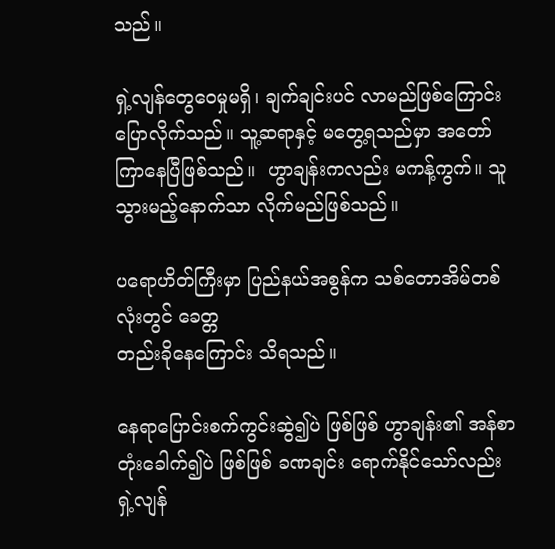သည်။

ရှဲ့လျန်တွေဝေမှုမရှိ၊ ချက်ချင်းပင် လာမည်ဖြစ်ကြောင်း ပြောလိုက်သည်။ သူ့ဆရာနှင့် မတွေ့ရသည်မှာ အတော်ကြာနေပြီဖြစ်သည်။  ဟွာချန်းကလည်း မကန့်ကွက်။ သူသွားမည့်နောက်သာ လိုက်မည်ဖြစ်သည်။

ပရောဟိတ်ကြီးမှာ ပြည်နယ်အစွန်က သစ်တောအိမ်တစ်လုံးတွင် ခေတ္တ
တည်းခိုနေကြောင်း သိရသည်။

နေရာပြောင်းစက်ကွင်းဆွဲ၍ပဲ ဖြစ်ဖြစ် ဟွာချန်း၏ အန်စာတုံးခေါက်၍ပဲ ဖြစ်ဖြစ် ခဏချင်း ရောက်နိုင်သော်လည်း ရှဲ့လျန်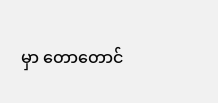မှာ တောတောင်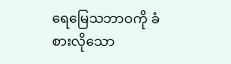ရေမြေသဘာဝကို ခံစားလိုသော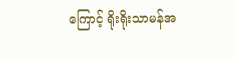ကြောင့် ရိုးရိုးသာမန်အ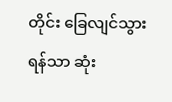တိုင်း ခြေလျင်သွားရန်သာ ဆုံး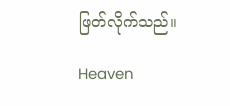ဖြတ်လိုက်သည်။

Heaven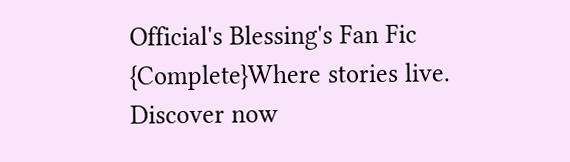Official's Blessing's Fan Fic {Complete}Where stories live. Discover now